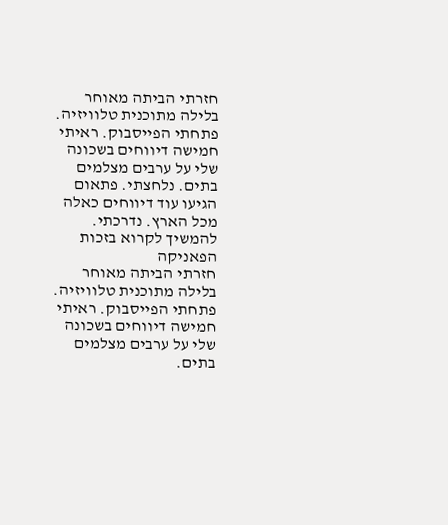חזרתי הביתה מאוחר בלילה מתוכנית טלוויזיה. פתחתי הפייסבוק. ראיתי חמישה דיווחים בשכונה שלי על ערבים מצלמים בתים. נלחצתי. פתאום הגיעו עוד דיווחים כאלה מכל הארץ. נדרכתי.
להמשיך לקרוא בזכות הפאניקה
חזרתי הביתה מאוחר בלילה מתוכנית טלוויזיה. פתחתי הפייסבוק. ראיתי חמישה דיווחים בשכונה שלי על ערבים מצלמים בתים.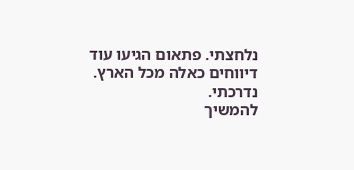נלחצתי. פתאום הגיעו עוד דיווחים כאלה מכל הארץ. נדרכתי.
להמשיך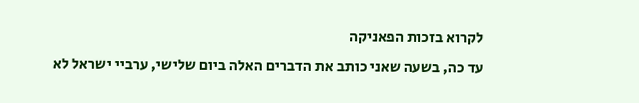לקרוא בזכות הפאניקה
עד כה, בשעה שאני כותב את הדברים האלה ביום שלישי, ערביי ישראל לא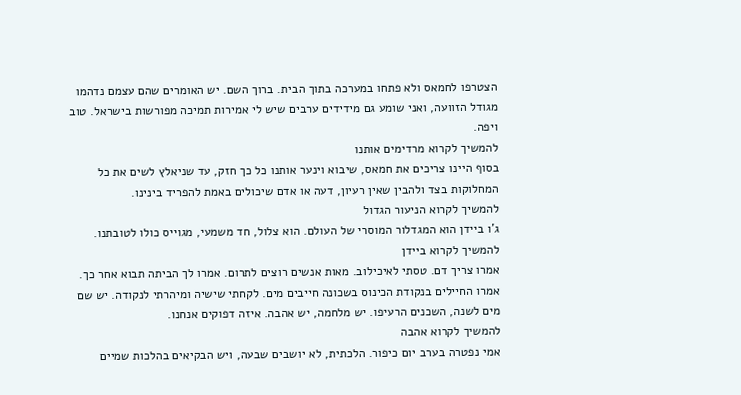הצטרפו לחמאס ולא פתחו במערכה בתוך הבית. ברוך השם. יש האומרים שהם עצמם נדהמו מגודל הזוועה, ואני שומע גם מידידים ערבים שיש לי אמירות תמיכה מפורשות בישראל. טוב ויפה.
להמשיך לקרוא מרדימים אותנו
בסוף היינו צריכים את חמאס, שיבוא וינער אותנו כל כך חזק, עד שניאלץ לשים את כל המחלוקות בצד ולהבין שאין רעיון, דעה או אדם שיכולים באמת להפריד בינינו.
להמשיך לקרוא הניעור הגדול
ג'ו ביידן הוא המגדלור המוסרי של העולם. הוא צלול, חד משמעי, מגוייס כולו לטובתנו.
להמשיך לקרוא ביידן
אמרו צריך דם. טסתי לאיכילוב. מאות אנשים רוצים לתרום. אמרו לך הביתה תבוא אחר כך. אמרו החיילים בנקודת הכינוס בשכונה חייבים מים. לקחתי שישיה ומיהרתי לנקודה. יש שם מים לשנה, השכנים הרעיפו. יש מלחמה, יש אהבה. איזה דפוקים אנחנו.
להמשיך לקרוא אהבה
אמי נפטרה בערב יום כיפור. הלכתית, לא יושבים שבעה, ויש הבקיאים בהלכות שמיים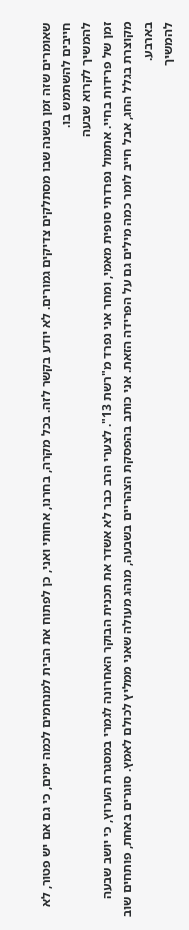שאומרים שזה זמן בשנה שבו מסתלקים צדיקים גמורים. לא יודע בקשר לזה. בכל מקרה, בחרנו, אחותי ואני, כן לפתוח את הבית למנחמים לכמה ימים, כי גם אם יש פטור, לא חייבים להשתמש בו.
להמשיך לקרוא שבעה
זמן של פרידות בחיי. אתמול נפרדתי סופית מאמי, ומחר אני נפרד מ"רשת 13". לצערי הרב כבר לא אשדר את תכנית הבוקר האחרונה לגמרי במסגרת הערוץ, כי יושב שבעה מקוצרת בגלל החג, אבל חייב לומר כמה מילים גם על הפרידה הזאת. אני כותב בהפסקת הצהריים בשבעה, מנהג מעולה שאני ממליץ לכולם לאמץ. סוגרים באחת, פותחים שוב בארבע.
להמשיך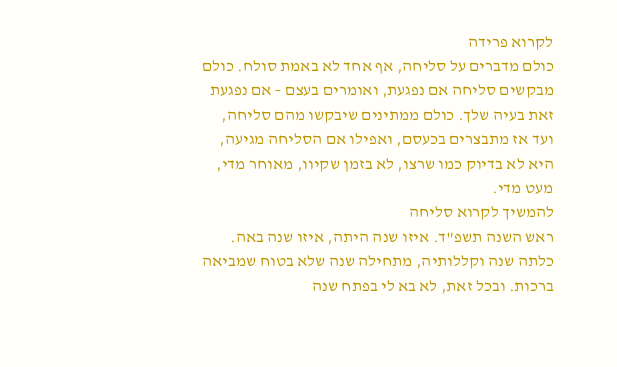לקרוא פרידה
כולם מדברים על סליחה, אף אחד לא באמת סולח. כולם מבקשים סליחה אם נפגעת, ואומרים בעצם – אם נפגעת זאת בעיה שלך. כולם ממתינים שיבקשו מהם סליחה, ועד אז מתבצרים בכעסם, ואפילו אם הסליחה מגיעה, היא לא בדיוק כמו שרצו, לא בזמן שקיוו, מאוחר מדי, מעט מדי.
להמשיך לקרוא סליחה
ראש השנה תשפ"ד. איזו שנה היתה, איזו שנה באה. כלתה שנה וקללותיה, מתחילה שנה שלא בטוח שמביאה ברכות. ובכל זאת, לא בא לי בפתח שנה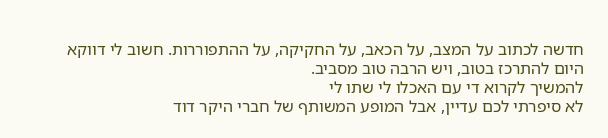חדשה לכתוב על המצב, על הכאב, על החקיקה, על ההתפוררות. חשוב לי דווקא היום להתרכז בטוב, ויש הרבה טוב מסביב.
להמשיך לקרוא די עם האכלו לי שתו לי
לא סיפרתי לכם עדיין, אבל המופע המשותף של חברי היקר דוד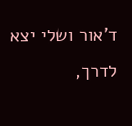ד'אור ושלי יצא לדרך,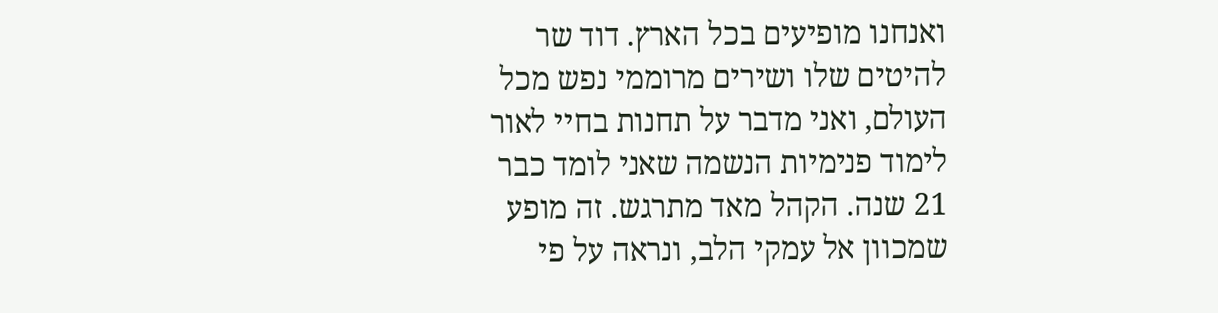ואנחנו מופיעים בכל הארץ. דוד שר להיטים שלו ושירים מרוממי נפש מכל העולם, ואני מדבר על תחנות בחיי לאור לימוד פנימיות הנשמה שאני לומד כבר 21 שנה. הקהל מאד מתרגש. זה מופע שמכוון אל עמקי הלב, ונראה על פי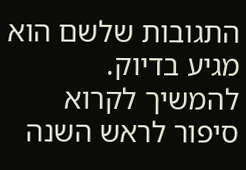התגובות שלשם הוא מגיע בדיוק.
להמשיך לקרוא סיפור לראש השנה